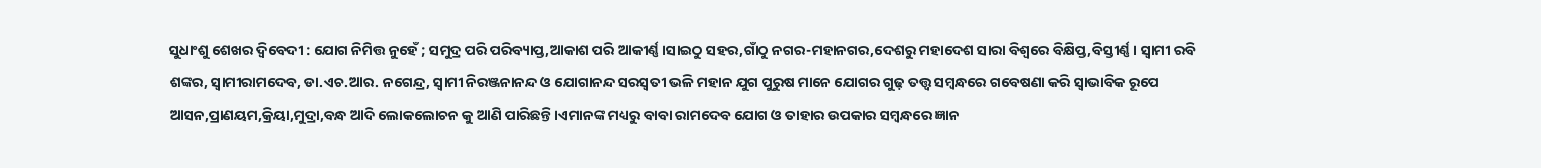ସୁଧାଂଶୁ ଶେଖର ଦ୍ବିବେଦୀ : ଯୋଗ ନିମିତ୍ତ ନୁହେଁ ; ସମୁଦ୍ର ପରି ପରିବ୍ୟାପ୍ତ,ଆକାଶ ପରି ଆକୀର୍ଣ୍ଣ।ସାଇଠୁ ସହର,ଗାଁଠୁ ନଗର-ମହାନଗର,ଦେଶରୁ ମହାଦେଶ ସାରା ବିଶ୍ୱରେ ବିକ୍ଷିପ୍ତ,ବିସ୍ତୀର୍ଣ୍ଣ। ସ୍ୱାମୀ ରବି ଶଙ୍କର, ସ୍ୱାମୀରାମଦେବ, ଡା.ଏଚ.ଆର. ନଗେନ୍ଦ୍ର, ସ୍ୱାମୀ ନିରଞ୍ଜନାନନ୍ଦ ଓ ଯୋଗାନନ୍ଦ ସରସ୍ୱତୀ ଭଳି ମହାନ ଯୁଗ ପୁରୁଷ ମାନେ ଯୋଗର ଗୁଢ଼ ତତ୍ତ୍ୱ ସମ୍ବନ୍ଧରେ ଗବେଷଣା କରି ସ୍ୱାଭାବିକ ରୂପେ ଆସନ,ପ୍ରାଣୟମ,କ୍ରିୟା,ମୁଦ୍ରା,ବନ୍ଧ ଆଦି ଲୋକଲୋଚନ କୁ ଆଣି ପାରିଛନ୍ତି।ଏମାନଙ୍କ ମଧ୍ୟରୁ ବାବା ରାମଦେବ ଯୋଗ ଓ ତାହାର ଉପକାର ସମ୍ବନ୍ଧରେ ଜ୍ଞାନ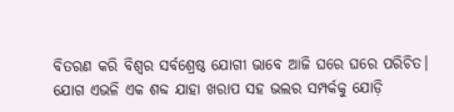ବିତରଣ କରି ବିଶ୍ୱର ସର୍ବଶ୍ରେଷ୍ଠ ଯୋଗୀ ଭାବେ ଆଜି ଘରେ ଘରେ ପରିଚିତ।
ଯୋଗ ଏଭଳି ଏକ ଶବ୍ଦ ଯାହା ଖରାପ ସହ ଭଲର ସମ୍ପର୍କକୁ ଯୋଡ଼ି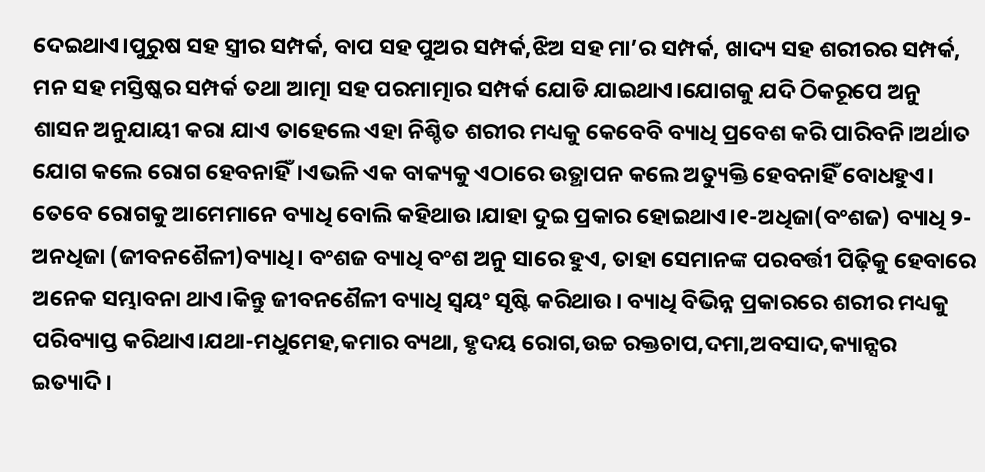ଦେଇଥାଏ।ପୁରୁଷ ସହ ସ୍ତ୍ରୀର ସମ୍ପର୍କ, ବାପ ସହ ପୁଅର ସମ୍ପର୍କ,ଝିଅ ସହ ମା’ର ସମ୍ପର୍କ, ଖାଦ୍ୟ ସହ ଶରୀରର ସମ୍ପର୍କ, ମନ ସହ ମସ୍ତିଷ୍କର ସମ୍ପର୍କ ତଥା ଆତ୍ମା ସହ ପରମାତ୍ମାର ସମ୍ପର୍କ ଯୋଡି ଯାଇଥାଏ।ଯୋଗକୁ ଯଦି ଠିକରୂପେ ଅନୁ ଶାସନ ଅନୁଯାୟୀ କରା ଯାଏ ତାହେଲେ ଏହା ନିଶ୍ଚିତ ଶରୀର ମଧ୍ୟକୁ କେବେବି ବ୍ୟାଧି ପ୍ରବେଶ କରି ପାରିବନି।ଅର୍ଥାତ ଯୋଗ କଲେ ରୋଗ ହେବନାହିଁ।ଏଭଳି ଏକ ବାକ୍ୟକୁ ଏଠାରେ ଉତ୍ଥାପନ କଲେ ଅତ୍ୟୁକ୍ତି ହେବନାହିଁ ବୋଧହୁଏ।
ତେବେ ରୋଗକୁ ଆମେମାନେ ବ୍ୟାଧି ବୋଲି କହିଥାଉ।ଯାହା ଦୁଇ ପ୍ରକାର ହୋଇଥାଏ।୧-ଅଧିଜା(ବଂଶଜ) ବ୍ୟାଧି ୨-ଅନଧିଜା (ଜୀବନଶୈଳୀ)ବ୍ୟାଧି। ବଂଶଜ ବ୍ୟାଧି ବଂଶ ଅନୁ ସାରେ ହୁଏ, ତାହା ସେମାନଙ୍କ ପରବର୍ତ୍ତୀ ପିଢ଼ିକୁ ହେବାରେ ଅନେକ ସମ୍ଭାବନା ଥାଏ।କିନ୍ତୁ ଜୀବନଶୈଳୀ ବ୍ୟାଧି ସ୍ୱୟଂ ସୃଷ୍ଟି କରିଥାଉ। ବ୍ୟାଧି ବିଭିନ୍ନ ପ୍ରକାରରେ ଶରୀର ମଧ୍ୟକୁ ପରିବ୍ୟାପ୍ତ କରିଥାଏ।ଯଥା-ମଧୁମେହ,କମାର ବ୍ୟଥା, ହୃଦୟ ରୋଗ,ଉଚ୍ଚ ରକ୍ତଚାପ,ଦମା,ଅବସାଦ,କ୍ୟାନ୍ସର ଇତ୍ୟାଦି।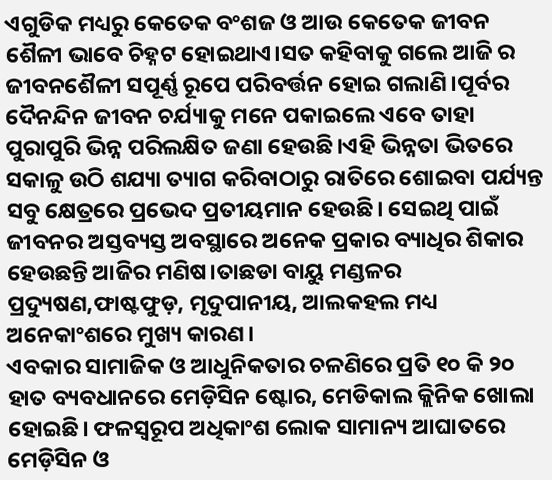ଏଗୁଡିକ ମଧ୍ୟରୁ କେତେକ ବଂଶଜ ଓ ଆଉ କେତେକ ଜୀବନ ଶୈଳୀ ଭାବେ ଚିହ୍ନଟ ହୋଇଥାଏ।ସତ କହିବାକୁ ଗଲେ ଆଜି ର ଜୀବନଶୈଳୀ ସପୂର୍ଣ୍ଣ ରୂପେ ପରିବର୍ତ୍ତନ ହୋଇ ଗଲାଣି।ପୂର୍ବର ଦୈନନ୍ଦିନ ଜୀବନ ଚର୍ଯ୍ୟାକୁ ମନେ ପକାଇଲେ ଏବେ ତାହା ପୁରାପୁରି ଭିନ୍ନ ପରିଲକ୍ଷିତ ଜଣା ହେଉଛି।ଏହି ଭିନ୍ନତା ଭିତରେ ସକାଳୁ ଉଠି ଶଯ୍ୟା ତ୍ୟାଗ କରିବାଠାରୁ ରାତିରେ ଶୋଇବା ପର୍ଯ୍ୟନ୍ତ ସବୁ କ୍ଷେତ୍ରରେ ପ୍ରଭେଦ ପ୍ରତୀୟମାନ ହେଉଛି। ସେଇଥି ପାଇଁ ଜୀବନର ଅସ୍ତବ୍ୟସ୍ତ ଅବସ୍ଥାରେ ଅନେକ ପ୍ରକାର ବ୍ୟାଧିର ଶିକାର ହେଉଛନ୍ତି ଆଜିର ମଣିଷ।ତାଛଡା ବାୟୁ ମଣ୍ଡଳର ପ୍ରଦ୍ୟୁଷଣ,ଫାଷ୍ଟଫୁଡ଼, ମୃଦୁପାନୀୟ, ଆଲକହଲ ମଧ୍ୟ ଅନେକାଂଶରେ ମୁଖ୍ୟ କାରଣ।
ଏବକାର ସାମାଜିକ ଓ ଆଧୁନିକତାର ଚଳଣିରେ ପ୍ରତି ୧୦ କି ୨୦ ହାତ ବ୍ୟବଧାନରେ ମେଡ଼ିସିନ ଷ୍ଟୋର, ମେଡିକାଲ କ୍ଲିନିକ ଖୋଲା ହୋଇଛି। ଫଳସ୍ୱରୂପ ଅଧିକାଂଶ ଲୋକ ସାମାନ୍ୟ ଆଘାତରେ ମେଡ଼ିସିନ ଓ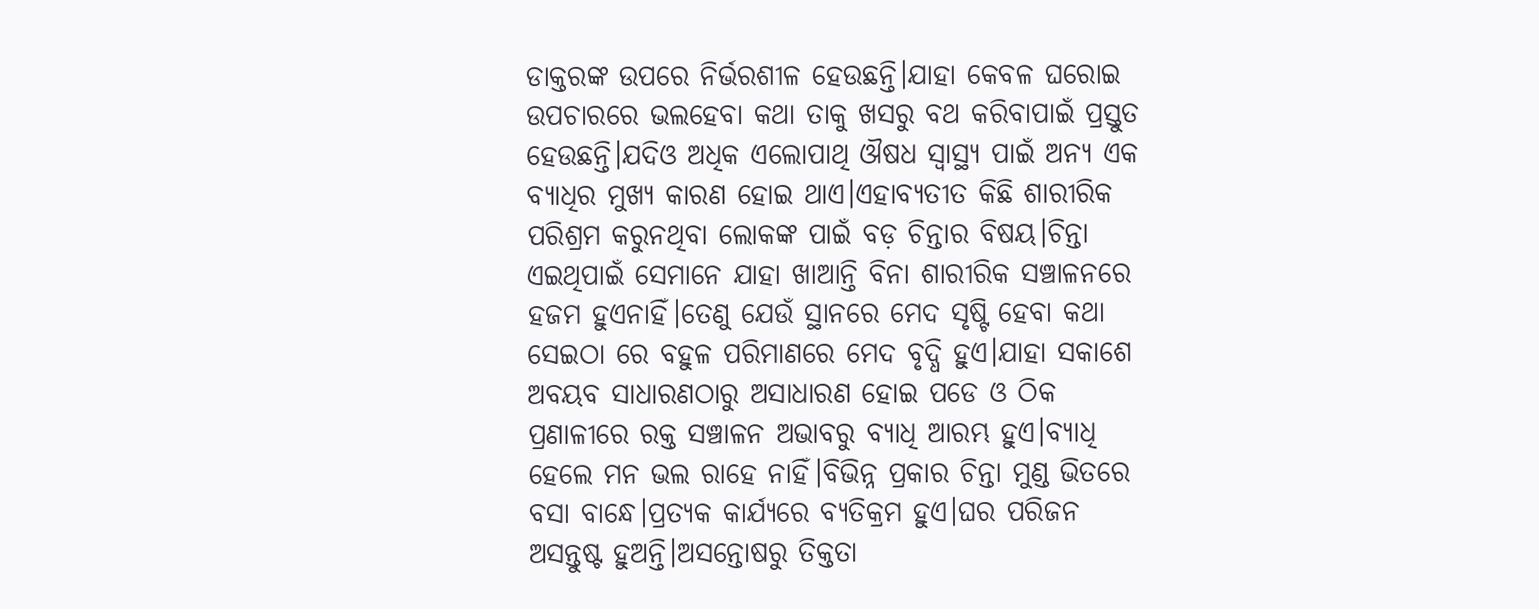ଡାକ୍ତରଙ୍କ ଉପରେ ନିର୍ଭରଶୀଳ ହେଉଛନ୍ତି।ଯାହା କେବଳ ଘରୋଇ ଉପଚାରରେ ଭଲହେବା କଥା ତାକୁ ଖସରୁ ବଥ କରିବାପାଇଁ ପ୍ରସ୍ତୁତ ହେଉଛନ୍ତି।ଯଦିଓ ଅଧିକ ଏଲୋପାଥି ଔଷଧ ସ୍ୱାସ୍ଥ୍ୟ ପାଇଁ ଅନ୍ୟ ଏକ ବ୍ୟାଧିର ମୁଖ୍ୟ କାରଣ ହୋଇ ଥାଏ।ଏହାବ୍ୟତୀତ କିଛି ଶାରୀରିକ ପରିଶ୍ରମ କରୁନଥିବା ଲୋକଙ୍କ ପାଇଁ ବଡ଼ ଚିନ୍ତାର ବିଷୟ।ଚିନ୍ତା ଏଇଥିପାଇଁ ସେମାନେ ଯାହା ଖାଆନ୍ତି ବିନା ଶାରୀରିକ ସଞ୍ଚାଳନରେ ହଜମ ହୁଏନାହିଁ।ତେଣୁ ଯେଉଁ ସ୍ଥାନରେ ମେଦ ସୃଷ୍ଟି ହେବା କଥା ସେଇଠା ରେ ବହୁଳ ପରିମାଣରେ ମେଦ ବୃଦ୍ଧି ହୁଏ।ଯାହା ସକାଶେ ଅବୟବ ସାଧାରଣଠାରୁ ଅସାଧାରଣ ହୋଇ ପଡେ ଓ ଠିକ ପ୍ରଣାଳୀରେ ରକ୍ତ ସଞ୍ଚାଳନ ଅଭାବରୁ ବ୍ୟାଧି ଆରମ୍ଭ ହୁଏ।ବ୍ୟାଧି ହେଲେ ମନ ଭଲ ରାହେ ନାହିଁ।ବିଭିନ୍ନ ପ୍ରକାର ଚିନ୍ତା ମୁଣ୍ଡ ଭିତରେ ବସା ବାନ୍ଧେ।ପ୍ରତ୍ୟକ କାର୍ଯ୍ୟରେ ବ୍ୟତିକ୍ରମ ହୁଏ।ଘର ପରିଜନ ଅସନ୍ତୁଷ୍ଟ ହୁଅନ୍ତି।ଅସନ୍ତୋଷରୁ ତିକ୍ତତା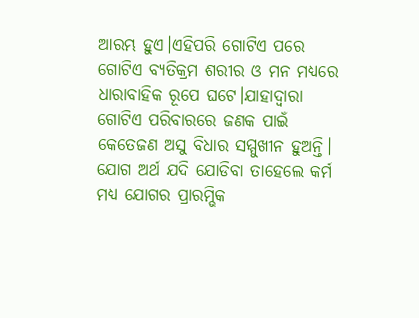ଆରମ୍ଭ ହୁଏ।ଏହିପରି ଗୋଟିଏ ପରେ ଗୋଟିଏ ବ୍ୟତିକ୍ରମ ଶରୀର ଓ ମନ ମଧ୍ୟରେ ଧାରାବାହିକ ରୂପେ ଘଟେ।ଯାହାଦ୍ୱାରା ଗୋଟିଏ ପରିବାରରେ ଜଣକ ପାଇଁ କେତେଜଣ ଅସୁ ବିଧାର ସମ୍ମୁଖୀନ ହୁଅନ୍ତି।
ଯୋଗ ଅର୍ଥ ଯଦି ଯୋଡିବା ତାହେଲେ କର୍ମ ମଧ୍ୟ ଯୋଗର ପ୍ରାରମ୍ଭିକ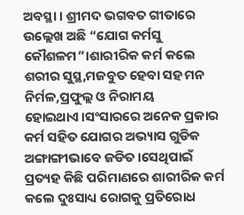ଅବସ୍ଥା। ଶ୍ରୀମଦ ଭଗବତ ଗୀତାରେ ଉଲ୍ଲେଖ ଅଛି “ଯୋଗ କର୍ମସୁ କୌଶଳମ”।ଶାରୀରିକ କର୍ମ କଲେ ଶରୀର ସୁସ୍ଥ,ମଜବୁତ ହେବା ସହ ମନ ନିର୍ମଳ,ପ୍ରଫୁଲ୍ଲ ଓ ନିରାମୟ ହୋଇଥାଏ।ସଂସାରରେ ଅନେକ ପ୍ରକାର କର୍ମ ସହିତ ଯୋଗର ଅଭ୍ୟାସ ଗୁଡିକ ଅଙ୍ଗାଙ୍ଗୀଭାବେ ଜଡିତ।ସେଥିପାଇଁ ପ୍ରତ୍ୟହ କିଛି ପରିମାଣରେ ଶାରୀରିକ କର୍ମ କଲେ ଦୁଃସାଧ୍ୟ ରୋଗକୁ ପ୍ରତିରୋଧ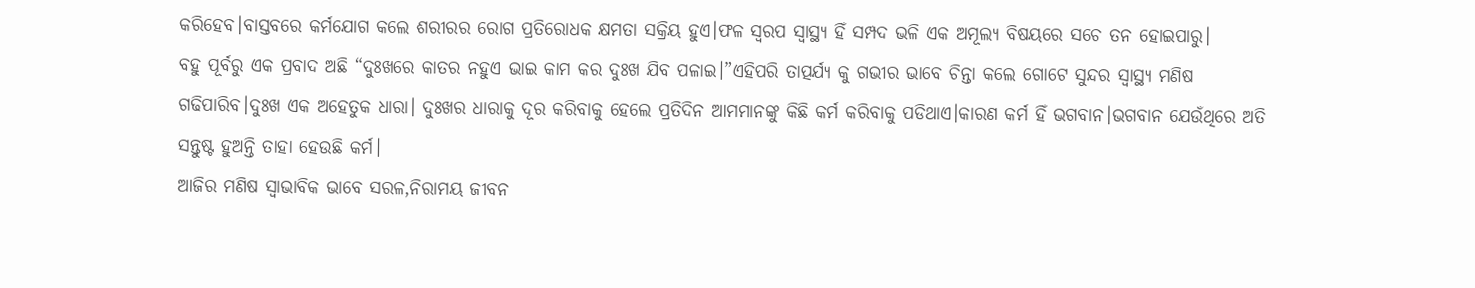କରିହେବ।ବାସ୍ତବରେ କର୍ମଯୋଗ କଲେ ଶରୀରର ରୋଗ ପ୍ରତିରୋଧକ କ୍ଷମତା ସକ୍ରିୟ ହୁଏ।ଫଳ ସ୍ୱରପ ସ୍ୱାସ୍ଥ୍ୟ ହିଁ ସମ୍ପଦ ଭଳି ଏକ ଅମୂଲ୍ୟ ବିଷୟରେ ସଚେ ତନ ହୋଇପାରୁ।
ବହୁ ପୂର୍ବରୁ ଏକ ପ୍ରବାଦ ଅଛି “ଦୁଃଖରେ କାତର ନହୁଏ ଭାଇ କାମ କର ଦୁଃଖ ଯିବ ପଳାଇ।”ଏହିପରି ତାତ୍ପର୍ଯ୍ୟ କୁ ଗଭୀର ଭାବେ ଚିନ୍ତା କଲେ ଗୋଟେ ସୁନ୍ଦର ସ୍ୱାସ୍ଥ୍ୟ ମଣିଷ ଗଢିପାରିବ।ଦୁଃଖ ଏକ ଅହେତୁକ ଧାରା। ଦୁଃଖର ଧାରାକୁ ଦୂର କରିବାକୁ ହେଲେ ପ୍ରତିଦିନ ଆମମାନଙ୍କୁ କିଛି କର୍ମ କରିବାକୁ ପଡିଥାଏ।କାରଣ କର୍ମ ହିଁ ଭଗବାନ।ଭଗବାନ ଯେଉଁଥିରେ ଅତି ସନ୍ତୁଷ୍ଟ ହୁଅନ୍ତି ତାହା ହେଉଛି କର୍ମ।
ଆଜିର ମଣିଷ ସ୍ୱାଭାବିକ ଭାବେ ସରଳ,ନିରାମୟ ଜୀବନ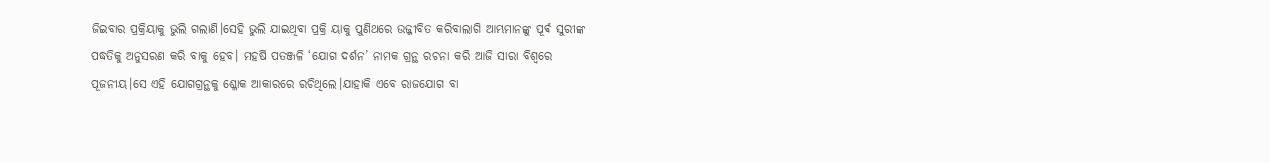ଜିଇବାର ପ୍ରକ୍ରିୟାକୁ ଭୁଲି ଗଲାଣି।ସେହି ଭୁଲି ଯାଇଥିବା ପ୍ରକ୍ରି ୟାକୁ ପୁଣିଥରେ ଉଜ୍ଜୀବିତ କରିବାଲାଗି ଆମ୍ଭମାନଙ୍କୁ ପୂର୍ଵ ସୁରୀଙ୍କ ପଦ୍ଧତିକୁ ଅନୁସରଣ କରି ବାକୁ ହେବ। ମହର୍ଷି ପତଞ୍ଜଳି ‘ଯୋଗ ଦର୍ଶନ’ ନାମକ ଗ୍ରନ୍ଥ ରଚନା କରି ଆଜି ସାରା ବିଶ୍ୱରେ ପୂଜନୀୟ।ସେ ଏହି ଯୋଗଗ୍ରନ୍ଥକୁ ଶ୍ଳୋକ ଆକାରରେ ରଚିଥିଲେ।ଯାହାକି ଏବେ ରାଜଯୋଗ ବା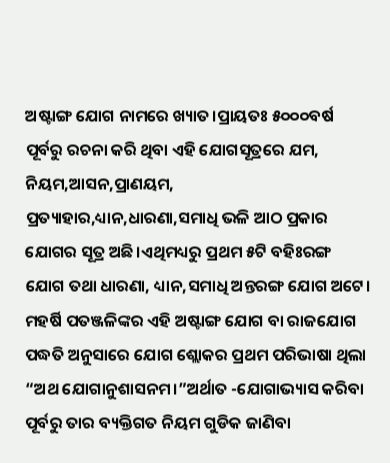ଅଷ୍ଟାଙ୍ଗ ଯୋଗ ନାମରେ ଖ୍ୟାତ।ପ୍ରାୟତଃ ୫୦୦୦ବର୍ଷ ପୂର୍ବରୁ ରଚନା କରି ଥିବା ଏହି ଯୋଗସୂତ୍ରରେ ଯମ, ନିୟମ,ଆସନ,ପ୍ରାଣୟମ,
ପ୍ରତ୍ୟାହାର,ଧ୍ୟାନ,ଧାରଣା,ସମାଧି ଭଳି ଆଠ ପ୍ରକାର ଯୋଗର ସୂତ୍ର ଅଛି।ଏଥିମଧ୍ୟରୁ ପ୍ରଥମ ୫ଟି ବହିଃରଙ୍ଗ ଯୋଗ ତଥା ଧାରଣା, ଧ୍ୟାନ,ସମାଧି ଅନ୍ତରଙ୍ଗ ଯୋଗ ଅଟେ।
ମହର୍ଷି ପତଞ୍ଜଳିଙ୍କର ଏହି ଅଷ୍ଟାଙ୍ଗ ଯୋଗ ବା ରାଜଯୋଗ ପଦ୍ଧତି ଅନୁସାରେ ଯୋଗ ଶ୍ଲୋକର ପ୍ରଥମ ପରିଭାଷା ଥିଲା “ଅଥ ଯୋଗାନୁଶାସନମ।”ଅର୍ଥାତ -ଯୋଗାଭ୍ୟାସ କରିବା ପୂର୍ବରୁ ତାର ବ୍ୟକ୍ତିଗତ ନିୟମ ଗୁଡିକ ଜାଣିବା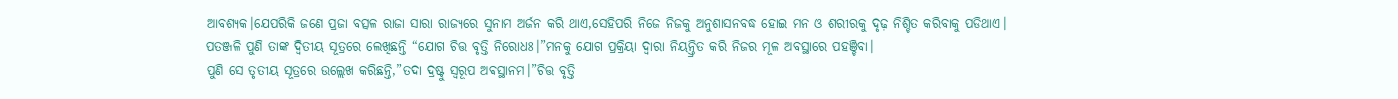ଆବଶ୍ୟକ।ଯେପରିକି ଜଣେ ପ୍ରଜା ବତ୍ସଳ ରାଜା ସାରା ରାଜ୍ୟରେ ସୁନାମ ଅର୍ଜନ କରି ଥାଏ,ସେହିପରି ନିଜେ ନିଜକୁ ଅନୁଶାସନବଦ୍ଧ ହୋଇ ମନ ଓ ଶରୀରକୁ ଦୃଢ଼ ନିଶ୍ଚିତ କରିବାକୁ ପଡିଥାଏ।
ପତଞ୍ଜଳି ପୁଣି ତାଙ୍କ ଦ୍ଵିତୀୟ ସୂତ୍ରରେ ଲେଖିଛନ୍ତି “ଯୋଗ ଚିତ୍ତ ବୃତ୍ତି ନିରୋଧଃ।”ମନକୁ ଯୋଗ ପ୍ରକ୍ରିୟା ଦ୍ୱାରା ନିୟନ୍ତ୍ରିତ କରି ନିଜର ମୂଳ ଅବସ୍ଥାରେ ପହଞ୍ଚିବା।
ପୁଣି ସେ ତୃତୀୟ ସୂତ୍ରରେ ଉଲ୍ଲେଖ କରିଛନ୍ତି,”ତଦା ଦ୍ରଷ୍ଟୁ ସ୍ୱରୂପ ଅଵସ୍ଥାନମ।”ଚିତ୍ତ ବୃତ୍ତି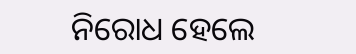ନିରୋଧ ହେଲେ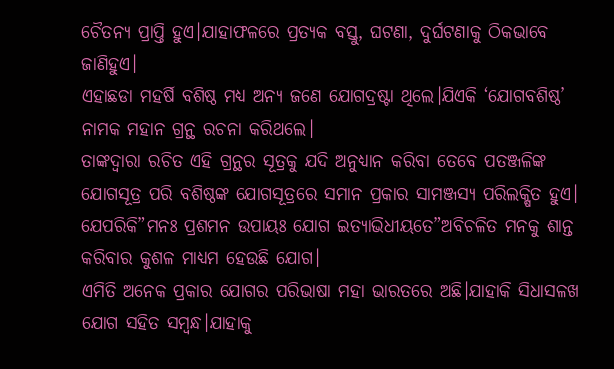ଚୈତନ୍ୟ ପ୍ରାପ୍ତି ହୁଏ।ଯାହାଫଳରେ ପ୍ରତ୍ୟକ ବସ୍ତୁ, ଘଟଣା, ଦୁର୍ଘଟଣାକୁ ଠିକଭାବେ ଜାଣିହୁଏ।
ଏହାଛଡା ମହର୍ଷି ବଶିଷ୍ଠ ମଧ୍ୟ ଅନ୍ୟ ଜଣେ ଯୋଗଦ୍ରଷ୍ଟା ଥିଲେ।ଯିଏକି ‘ଯୋଗବଶିଷ୍ଠ’ ନାମକ ମହାନ ଗ୍ରନ୍ଥ ରଚନା କରିଥଲେ।
ତାଙ୍କଦ୍ୱାରା ରଚିତ ଏହି ଗ୍ରନ୍ଥର ସୂତ୍ରକୁ ଯଦି ଅନୁଧ୍ୟାନ କରିବା ତେବେ ପତଞ୍ଜଳିଙ୍କ ଯୋଗସୂତ୍ର ପରି ବଶିଷ୍ଠଙ୍କ ଯୋଗସୂତ୍ରରେ ସମାନ ପ୍ରକାର ସାମଞ୍ଜସ୍ୟ ପରିଲକ୍ଷିତ ହୁଏ।
ଯେପରିକି”ମନଃ ପ୍ରଶମନ ଉପାୟଃ ଯୋଗ ଇତ୍ୟାଭିଧୀୟତେ”ଅବିଚଳିତ ମନକୁ ଶାନ୍ତ କରିବାର କୁଶଳ ମାଧ୍ୟମ ହେଉଛି ଯୋଗ।
ଏମିତି ଅନେକ ପ୍ରକାର ଯୋଗର ପରିଭାଷା ମହା ଭାରତରେ ଅଛି।ଯାହାକି ସିଧାସଳଖ ଯୋଗ ସହିତ ସମ୍ବନ୍ଧ।ଯାହାକୁ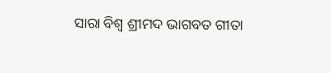ସାରା ବିଶ୍ୱ ଶ୍ରୀମଦ ଭାଗବତ ଗୀତା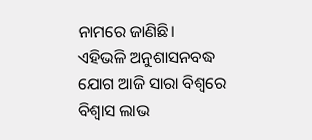ନାମରେ ଜାଣିଛି।
ଏହିଭଳି ଅନୁଶାସନବଦ୍ଧ ଯୋଗ ଆଜି ସାରା ବିଶ୍ୱରେ ବିଶ୍ବାସ ଲାଭ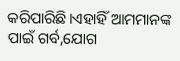କରିପାରିଛି।ଏହାହିଁ ଆମମାନଙ୍କ ପାଇଁ ଗର୍ବ,ଯୋଗ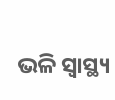ଭଳି ସ୍ୱାସ୍ଥ୍ୟ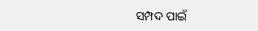ସମ୍ପଦ ପାଇଁ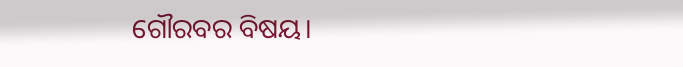ଗୌରବର ବିଷୟ।